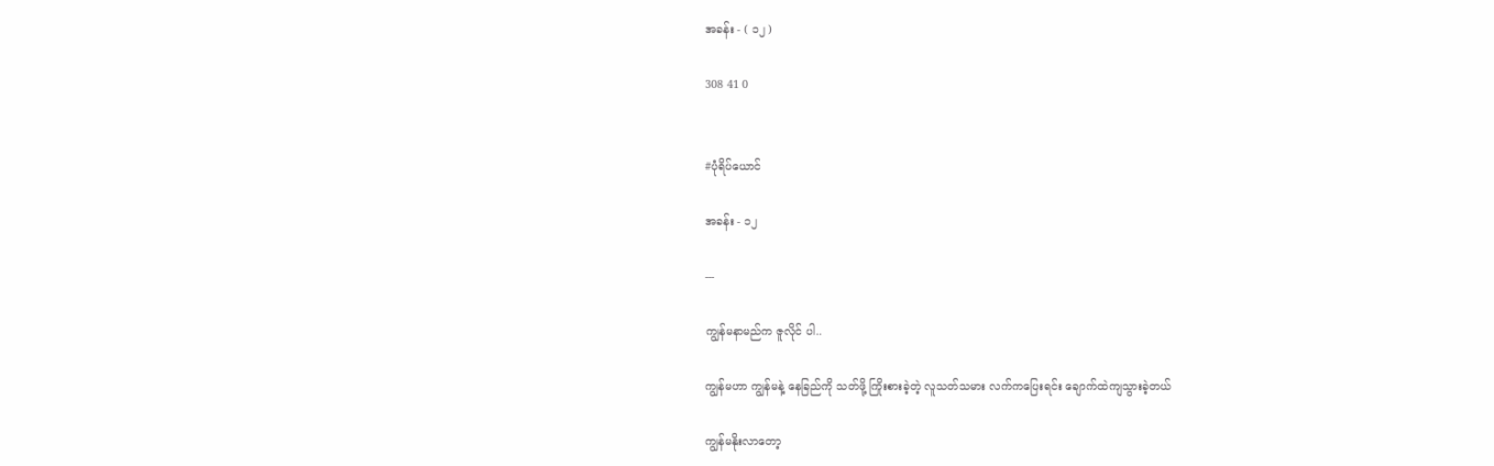အခန်း - ( ၁၂ )

308 41 0


#ပုံရိပ်ယောင်

အခန်း - ၁၂

---

ကျွန်မနာမည်က ဇူလိုင် ပါ..

ကျွန်မဟာ ကျွန်မနဲ့ နေခြည်ကို သတ်ဖို့ ကြိုးစားခဲ့တဲ့ လူသတ်သမား လက်ကပြေးရင်း ချောက်ထဲကျသွားခဲ့တယ်

ကျွန်မနိုးလာတော့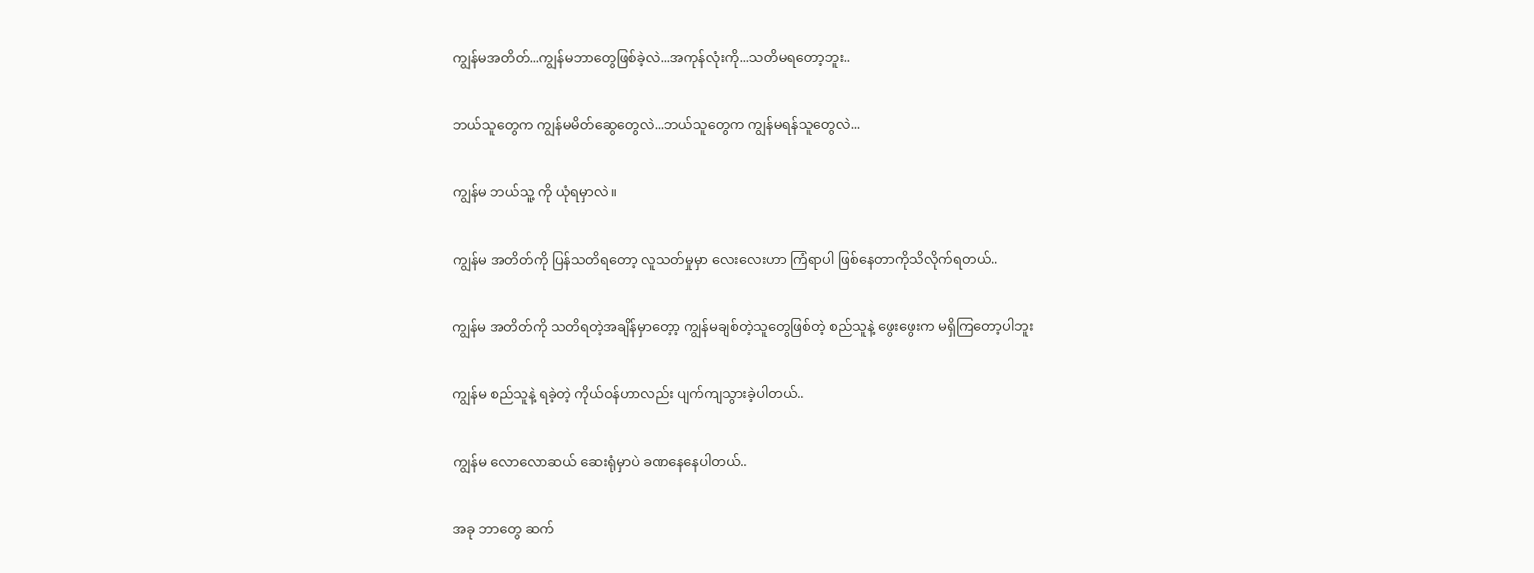ကျွန်မအတိတ်...ကျွန်မဘာတွေဖြစ်ခဲ့လဲ...အကုန်လုံးကို...သတိမရတော့ဘူး..

ဘယ်သူတွေက ကျွန်မမိတ်ဆွေတွေလဲ...ဘယ်သူတွေက ကျွန်မရန်သူတွေလဲ...

ကျွန်မ ဘယ်သူ့ ကို ယုံရမှာလဲ။

ကျွန်မ အတိတ်ကို ပြန်သတိရတော့ လူသတ်မှုမှာ လေးလေးဟာ ကြံရာပါ ဖြစ်နေတာကိုသိလိုက်ရတယ်..

ကျွန်မ အတိတ်ကို သတိရတဲ့အချိန်မှာတေ့ာ့ ကျွန်မချစ်တဲ့သူတွေဖြစ်တဲ့ စည်သူနဲ့ ဖွေးဖွေးက မရှိကြတော့ပါဘူး

ကျွန်မ စည်သူနဲ့ ရခဲ့တဲ့ ကိုယ်ဝန်ဟာလည်း ပျက်ကျသွားခဲ့ပါတယ်..

ကျွန်မ လောလောဆယ် ဆေးရုံမှာပဲ ခဏနေနေပါတယ်..

အခု ဘာတွေ ဆက်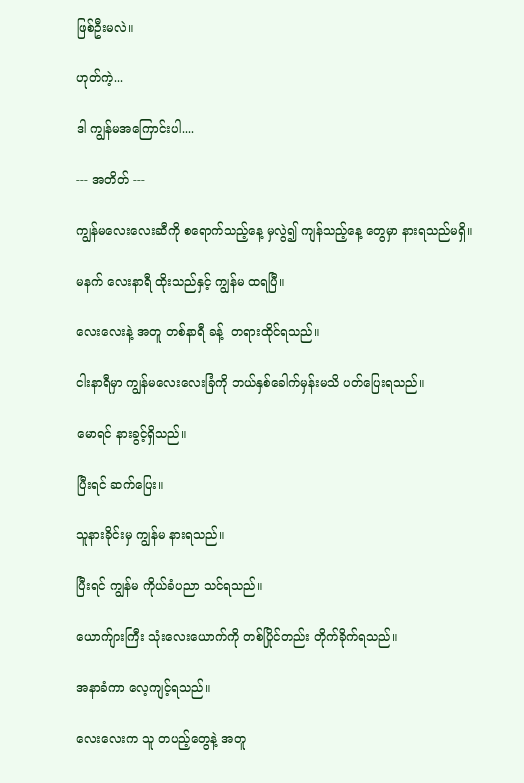ဖြစ်ဦးမလဲ။

ဟုတ်ကဲ့...

ဒါ ကျွန်မအကြောင်းပါ....

--- အတိတ် ---

ကျွန်မလေးလေးဆီကို စရောက်သည့်နေ့ မှလွဲ၍ ကျန်သည့်နေ့ တွေမှာ နားရသည်မရှိ။

မနက် လေးနာရီ ထိုးသည်နှင့် ကျွန်မ ထရပြီ။

လေးလေးနဲ့ အတူ တစ်နာရီ ခန့်  တရားထိုင်ရသည်။

ငါးနာရီမှာ ကျွန်မလေးလေးခြံကို ဘယ်နှစ်ခေါက်မှန်းမသိ ပတ်ပြေးရသည်။

မောရင် နားခွင့်ရှိသည်။

ပြီးရင် ဆက်ပြေး။

သူနားခိုင်းမှ ကျွန်မ နားရသည်။

ပြီးရင် ကျွန်မ ကိုယ်ခံပညာ သင်ရသည်။

ယောက်ျားကြီး သုံးလေးယောက်ကို တစ်ပြိုင်တည်း တိုက်ခိုက်ရသည်။

အနာခံကာ လေ့ကျင့်ရသည်။

လေးလေးက သူ တပည့်တွေနဲ့ အတူ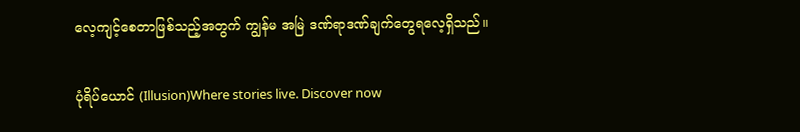လေ့ကျင့်စေတာဖြစ်သည့်အတွက် ကျွန်မ အမြဲ ဒဏ်ရာဒဏ်ချက်တွေရလေ့ရှိသည်။

ပုံရိပ်ယောင် (Illusion)Where stories live. Discover now